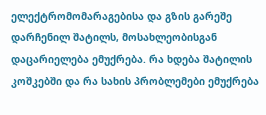ელექტრომომარაგებისა და გზის გარეშე დარჩენილ შატილს, მოსახლეობისგან დაცარიელება ემუქრება. რა ხდება შატილის კოშკებში და რა სახის პრობლემები ემუქრება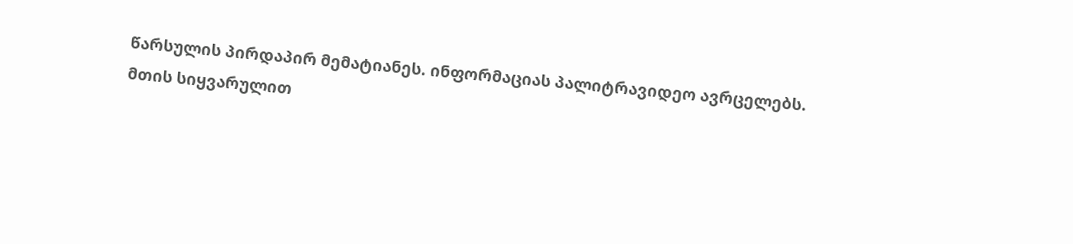წარსულის პირდაპირ მემატიანეს. ინფორმაციას პალიტრავიდეო ავრცელებს.
მთის სიყვარულით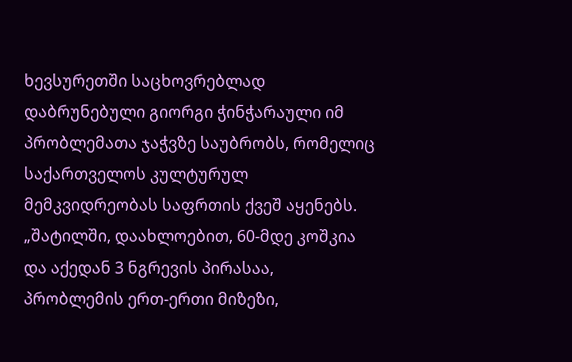ხევსურეთში საცხოვრებლად დაბრუნებული გიორგი ჭინჭარაული იმ პრობლემათა ჯაჭვზე საუბრობს, რომელიც საქართველოს კულტურულ მემკვიდრეობას საფრთის ქვეშ აყენებს.
„შატილში, დაახლოებით, 60-მდე კოშკია და აქედან 3 ნგრევის პირასაა, პრობლემის ერთ-ერთი მიზეზი,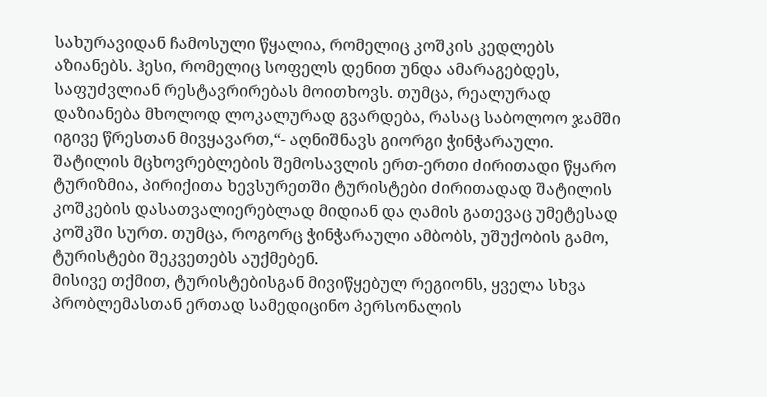სახურავიდან ჩამოსული წყალია, რომელიც კოშკის კედლებს აზიანებს. ჰესი, რომელიც სოფელს დენით უნდა ამარაგებდეს, საფუძვლიან რესტავრირებას მოითხოვს. თუმცა, რეალურად დაზიანება მხოლოდ ლოკალურად გვარდება, რასაც საბოლოო ჯამში იგივე წრესთან მივყავართ,“- აღნიშნავს გიორგი ჭინჭარაული.
შატილის მცხოვრებლების შემოსავლის ერთ-ერთი ძირითადი წყარო ტურიზმია, პირიქითა ხევსურეთში ტურისტები ძირითადად შატილის კოშკების დასათვალიერებლად მიდიან და ღამის გათევაც უმეტესად კოშკში სურთ. თუმცა, როგორც ჭინჭარაული ამბობს, უშუქობის გამო, ტურისტები შეკვეთებს აუქმებენ.
მისივე თქმით, ტურისტებისგან მივიწყებულ რეგიონს, ყველა სხვა პრობლემასთან ერთად სამედიცინო პერსონალის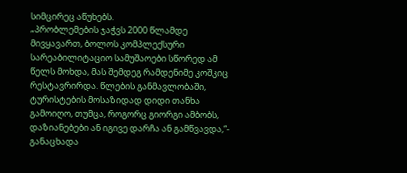სიმცირეც აწუხებს.
„პრობლემების ჯაჭვს 2000 წლამდე მივყავართ, ბოლოს კომპლექსური სარეაბილიტაციო სამუშაოები სწორედ ამ წელს მოხდა, მას შემდეგ რამდენიმე კოშკიც რესტავრირდა. წლების განმავლობაში, ტურისტების მოსაზიდად დიდი თანხა გამოიღო, თუმცა, როგორც გიორგი ამბობს, დაზიანებები ან იგივე დარჩა ან გამწვავდა,“- განაცხადა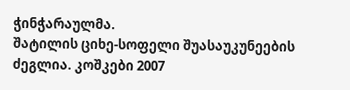ჭინჭარაულმა.
შატილის ციხე-სოფელი შუასაუკუნეების ძეგლია. კოშკები 2007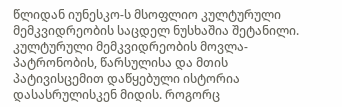წლიდან იუნესკო-ს მსოფლიო კულტურული მემკვიდრეობის საცდელ ნუსხაშია შეტანილი.
კულტურული მემკვიდრეობის მოვლა-პატრონობის, წარსულისა და მთის პატივისცემით დაწყებული ისტორია დასასრულისკენ მიდის. როგორც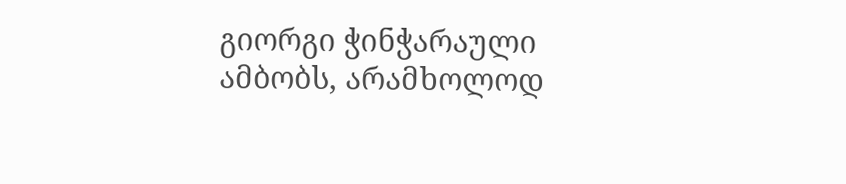გიორგი ჭინჭარაული ამბობს, არამხოლოდ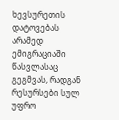ხევსურეთის დატოვებას არამედ ემიგრაციაში წასვლასაც გეგმვას, რადგან რესურსები სულ უფრო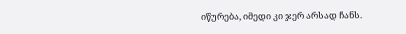იწურება, იმედი კი ჯერ არსად ჩანს.